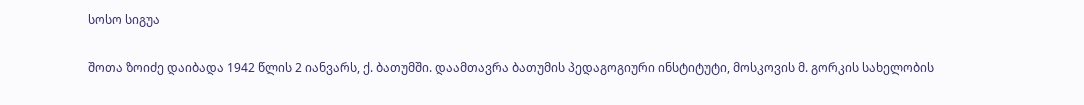სოსო სიგუა

შოთა ზოიძე დაიბადა 1942 წლის 2 იანვარს, ქ. ბათუმში. დაამთავრა ბათუმის პედაგოგიური ინსტიტუტი, მოსკოვის მ. გორკის სახელობის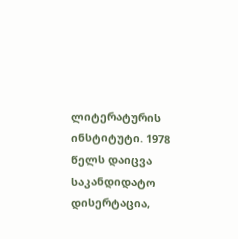ლიტერატურის ინსტიტუტი. 1978 წელს დაიცვა საკანდიდატო დისერტაცია,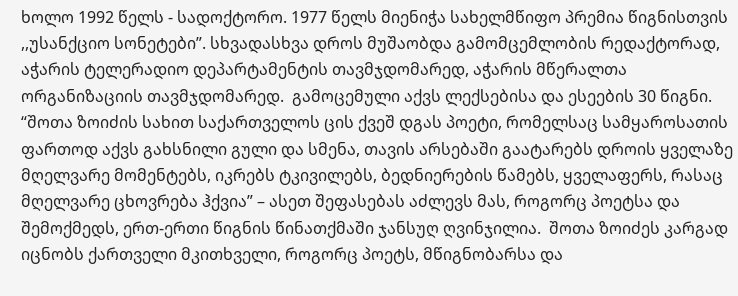ხოლო 1992 წელს - სადოქტორო. 1977 წელს მიენიჭა სახელმწიფო პრემია წიგნისთვის ,,უსანქციო სონეტები”. სხვადასხვა დროს მუშაობდა გამომცემლობის რედაქტორად, აჭარის ტელერადიო დეპარტამენტის თავმჯდომარედ, აჭარის მწერალთა ორგანიზაციის თავმჯდომარედ.  გამოცემული აქვს ლექსებისა და ესეების 30 წიგნი. “შოთა ზოიძის სახით საქართველოს ცის ქვეშ დგას პოეტი, რომელსაც სამყაროსათის ფართოდ აქვს გახსნილი გული და სმენა, თავის არსებაში გაატარებს დროის ყველაზე მღელვარე მომენტებს, იკრებს ტკივილებს, ბედნიერების წამებს, ყველაფერს, რასაც მღელვარე ცხოვრება ჰქვია” – ასეთ შეფასებას აძლევს მას, როგორც პოეტსა და შემოქმედს, ერთ-ერთი წიგნის წინათქმაში ჯანსუღ ღვინჯილია.  შოთა ზოიძეს კარგად იცნობს ქართველი მკითხველი, როგორც პოეტს, მწიგნობარსა და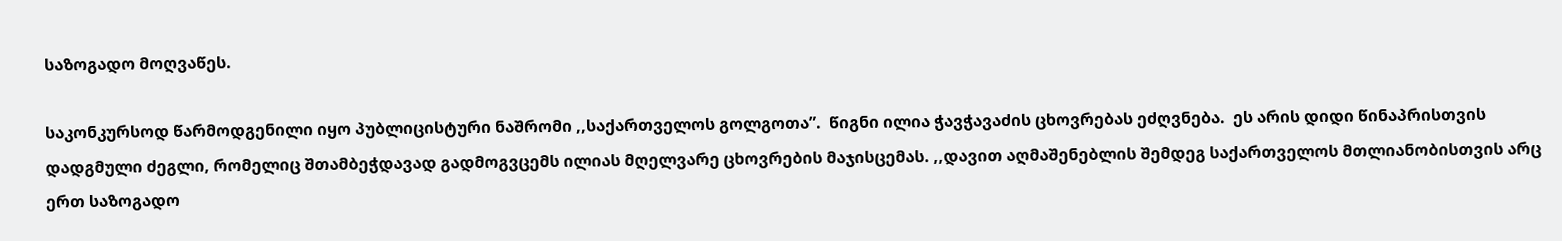საზოგადო მოღვაწეს.

საკონკურსოდ წარმოდგენილი იყო პუბლიცისტური ნაშრომი ,,საქართველოს გოლგოთა”.  წიგნი ილია ჭავჭავაძის ცხოვრებას ეძღვნება.  ეს არის დიდი წინაპრისთვის დადგმული ძეგლი, რომელიც შთამბეჭდავად გადმოგვცემს ილიას მღელვარე ცხოვრების მაჯისცემას. ,,დავით აღმაშენებლის შემდეგ საქართველოს მთლიანობისთვის არც ერთ საზოგადო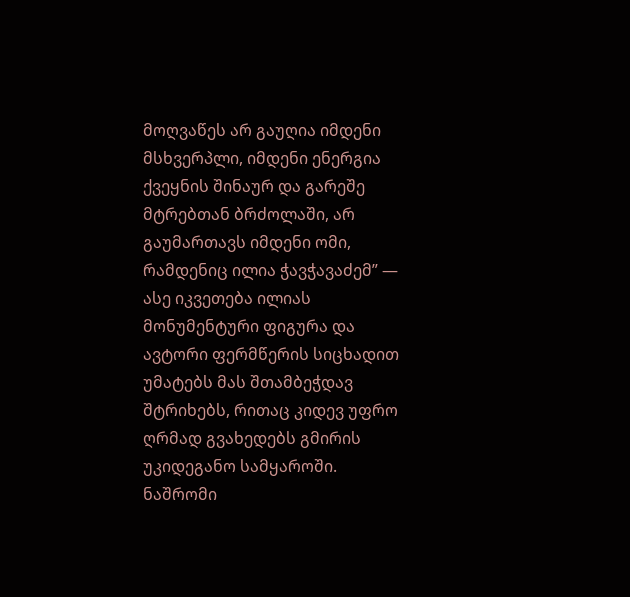მოღვაწეს არ გაუღია იმდენი მსხვერპლი, იმდენი ენერგია ქვეყნის შინაურ და გარეშე მტრებთან ბრძოლაში, არ გაუმართავს იმდენი ომი, რამდენიც ილია ჭავჭავაძემ” — ასე იკვეთება ილიას მონუმენტური ფიგურა და ავტორი ფერმწერის სიცხადით უმატებს მას შთამბეჭდავ შტრიხებს, რითაც კიდევ უფრო ღრმად გვახედებს გმირის უკიდეგანო სამყაროში. ნაშრომი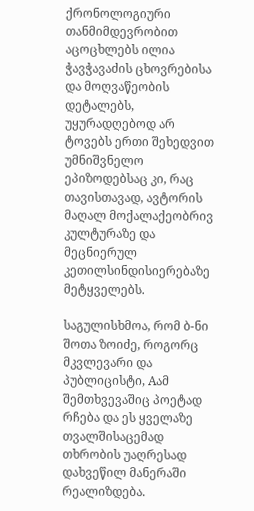ქრონოლოგიური თანმიმდევრობით აცოცხლებს ილია ჭავჭავაძის ცხოვრებისა და მოღვაწეობის დეტალებს, უყურადღებოდ არ ტოვებს ერთი შეხედვით უმნიშვნელო ეპიზოდებსაც კი, რაც თავისთავად, ავტორის მაღალ მოქალაქეობრივ კულტურაზე და მეცნიერულ კეთილსინდისიერებაზე მეტყველებს.

საგულისხმოა, რომ ბ-ნი შოთა ზოიძე, როგორც მკვლევარი და პუბლიცისტი, Aამ შემთხვევაშიც პოეტად რჩება და ეს ყველაზე თვალშისაცემად თხრობის უაღრესად დახვეწილ მანერაში რეალიზდება.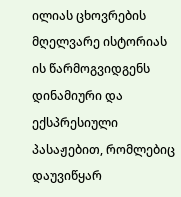ილიას ცხოვრების მღელვარე ისტორიას ის წარმოგვიდგენს დინამიური და ექსპრესიული პასაჟებით, რომლებიც დაუვიწყარ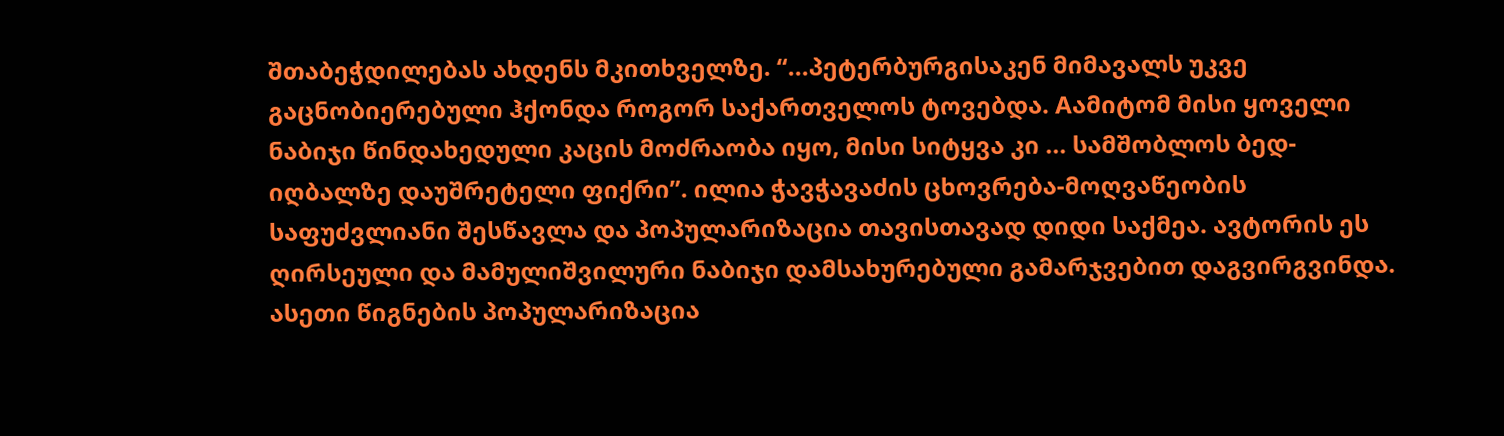შთაბეჭდილებას ახდენს მკითხველზე. “...პეტერბურგისაკენ მიმავალს უკვე გაცნობიერებული ჰქონდა როგორ საქართველოს ტოვებდა. Aამიტომ მისი ყოველი ნაბიჯი წინდახედული კაცის მოძრაობა იყო, მისი სიტყვა კი ... სამშობლოს ბედ-იღბალზე დაუშრეტელი ფიქრი”. ილია ჭავჭავაძის ცხოვრება-მოღვაწეობის საფუძვლიანი შესწავლა და პოპულარიზაცია თავისთავად დიდი საქმეა. ავტორის ეს ღირსეული და მამულიშვილური ნაბიჯი დამსახურებული გამარჯვებით დაგვირგვინდა.  ასეთი წიგნების პოპულარიზაცია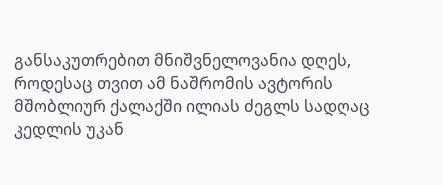განსაკუთრებით მნიშვნელოვანია დღეს, როდესაც თვით ამ ნაშრომის ავტორის მშობლიურ ქალაქში ილიას ძეგლს სადღაც კედლის უკან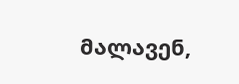მალავენ,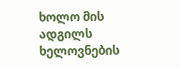ხოლო მის ადგილს ხელოვნების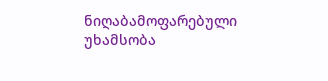ნიღაბამოფარებული უხამსობა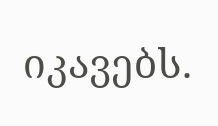იკავებს.